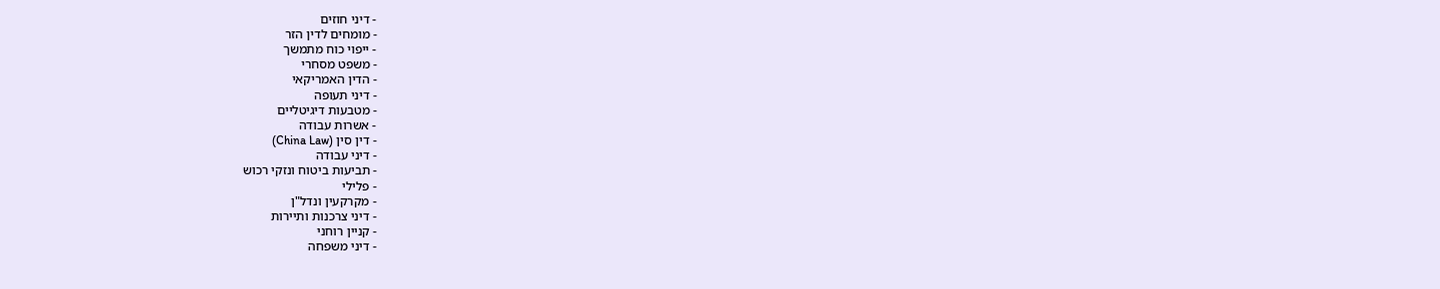- דיני חוזים
- מומחים לדין הזר
- ייפוי כוח מתמשך
- משפט מסחרי
- הדין האמריקאי
- דיני תעופה
- מטבעות דיגיטליים
- אשרות עבודה
- דין סין (China Law)
- דיני עבודה
- תביעות ביטוח ונזקי רכוש
- פלילי
- מקרקעין ונדל"ן
- דיני צרכנות ותיירות
- קניין רוחני
- דיני משפחה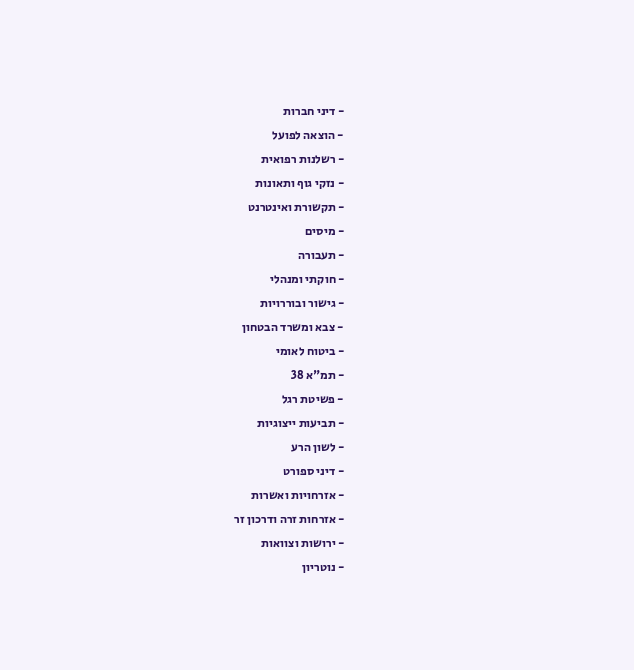- דיני חברות
- הוצאה לפועל
- רשלנות רפואית
- נזקי גוף ותאונות
- תקשורת ואינטרנט
- מיסים
- תעבורה
- חוקתי ומנהלי
- גישור ובוררויות
- צבא ומשרד הבטחון
- ביטוח לאומי
- תמ"א 38
- פשיטת רגל
- תביעות ייצוגיות
- לשון הרע
- דיני ספורט
- אזרחויות ואשרות
- אזרחות זרה ודרכון זר
- ירושות וצוואות
- נוטריון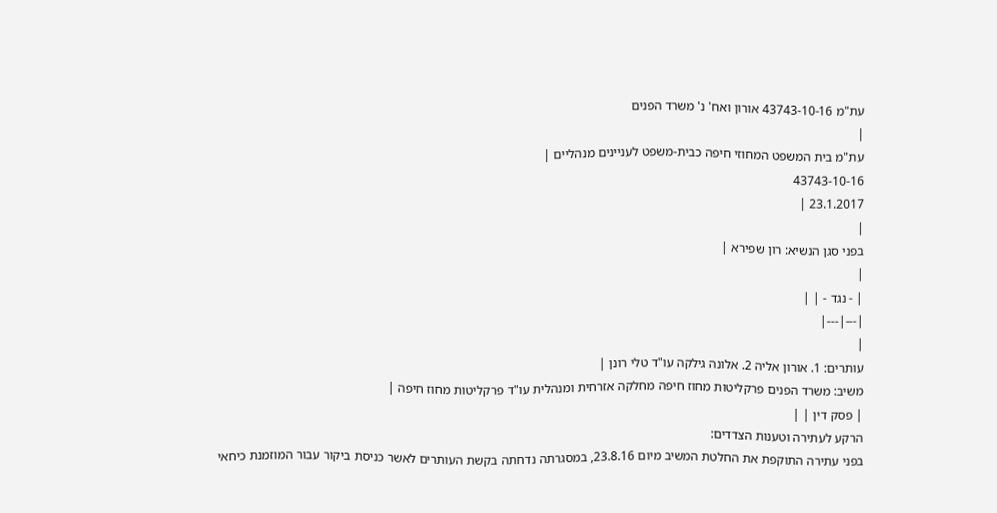עת"מ 43743-10-16 אורון ואח' נ' משרד הפנים
|
עת"מ בית המשפט המחוזי חיפה כבית-משפט לעניינים מנהליים |
43743-10-16
23.1.2017 |
|
בפני סגן הנשיא: רון שפירא |
|
| - נגד - | |
|---|---|
|
עותרים: 1. אורון אליה 2. אלונה גילקה עו"ד טלי רונן |
משיב: משרד הפנים פרקליטות מחוז חיפה מחלקה אזרחית ומנהלית עו"ד פרקליטות מחוז חיפה |
| פסק דין | |
הרקע לעתירה וטענות הצדדים:
בפני עתירה התוקפת את החלטת המשיב מיום 23.8.16, במסגרתה נדחתה בקשת העותרים לאשר כניסת ביקור עבור המוזמנת כיחאי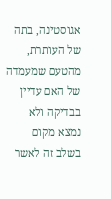אגוסטינה, בתה של העותרת, מהטעם שמעמדה של האם עדיין בבדיקה ולא נמצא מקום בשלב זה לאשר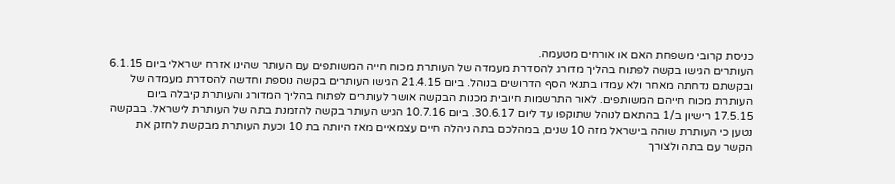כניסת קרובי משפחת האם או אורחים מטעמה.
העותרים הגישו בקשה לפתוח בהליך מדורג להסדרת מעמדה של העותרת מכוח חייה המשותפים עם העותר שהינו אזרח ישראלי ביום 6.1.15 ובקשתם נדחתה מאחר ולא עמדו בתנאי הסף הדרושים בנוהל. ביום 21.4.15 הגישו העותרים בקשה נוספת וחדשה להסדרת מעמדה של העותרת מכוח חייהם המשותפים. לאור התרשמות חיובית מכנות הבקשה אושר לעותרים לפתוח בהליך המדורג והעותרת קיבלה ביום 17.5.15 רישיון ב/1 בהתאם לנוהל שתוקפו עד ליום 30.6.17. ביום 10.7.16 הגיש העותר בקשה להזמנת בתה של העותרת לישראל. בבקשה נטען כי העותרת שוהה בישראל מזה 10 שנים, במהלכם בתה ניהלה חיים עצמאיים מאז היותה בת 10 וכעת העותרת מבקשת לחזק את הקשר עם בתה ולצורך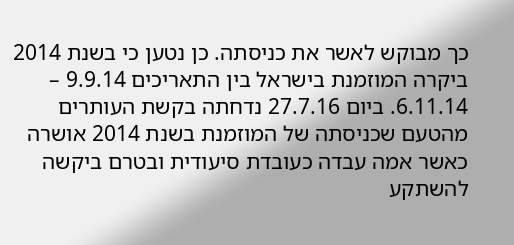כך מבוקש לאשר את כניסתה. כן נטען כי בשנת 2014 ביקרה המוזמנת בישראל בין התאריכים 9.9.14 – 6.11.14. ביום 27.7.16 נדחתה בקשת העותרים מהטעם שכניסתה של המוזמנת בשנת 2014 אושרה כאשר אמה עבדה כעובדת סיעודית ובטרם ביקשה להשתקע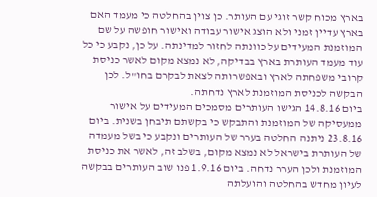בארץ מכוח קשר זוגי עם העותר. כן צוין בהחלטה כי מעמד האם בארץ עדיין זמני ולא הוצג אישור עבודה ואישור חופשה על שם המוזמנת המעידים על כוונתה לחזור למדינתה. על כן, נקבע כי כל עוד מעמד העותרת בארץ בבדיקה, לא נמצא מקום לאשר כניסת קרובי משפחתה לארץ ובאפשרותה לצאת לבקרם בחו"ל. לכן הבקשה לכניסת המוזמנת לארץ נדחתה.
ביום 14.8.16 הגישו העותרים מסמכים המעידים על אישור ממעסיקה של המוזמנת והתבקש כי בקשתם תיבחן בשנית. ביום 23.8.16 ניתנה החלטה בערר של העותרים ונקבע כי בשל מעמדה של העותרת בישראל לא נמצא מקום, בשלב זה, לאשר את כניסת המוזמנת ולכן הערר נדחה. ביום 1.9.16 פנו שוב העותרים בבקשה לעיון מחדש בהחלטה והועלתה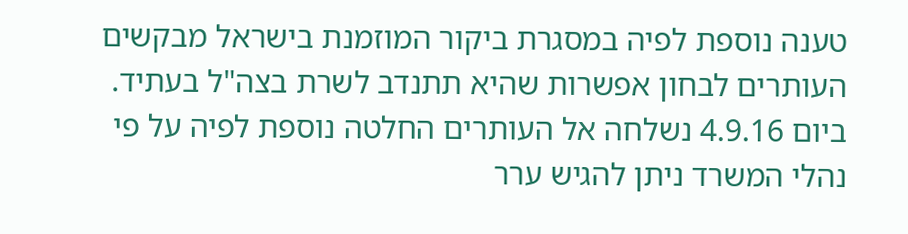טענה נוספת לפיה במסגרת ביקור המוזמנת בישראל מבקשים העותרים לבחון אפשרות שהיא תתנדב לשרת בצה"ל בעתיד. ביום 4.9.16 נשלחה אל העותרים החלטה נוספת לפיה על פי נהלי המשרד ניתן להגיש ערר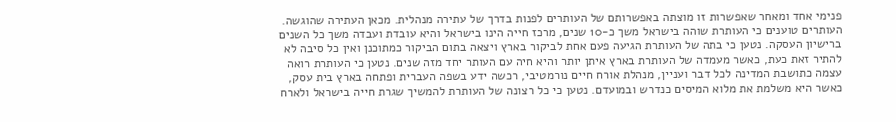פנימי אחד ומאחר שאפשרות זו מוצתה באפשרותם של העותרים לפנות בדרך של עתירה מנהלית. מכאן העתירה שהוגשה.
העותרים טוענים כי העותרת שוהה בישראל משך כ-10 שנים, מרכז חייה הינו בישראל והיא עובדת ועבדה משך כל השנים ברישיון העסקה. נטען כי בתה של העותרת הגיעה פעם אחת לביקור בארץ ויצאה בתום הביקור כמתוכנן ואין כל סיבה לא להתיר זאת כעת, כאשר מעמדה של העותרת בארץ איתן יותר והיא חיה עם העותר יחד מזה שנים. נטען כי העותרת רואה עצמה כתושבת המדינה לכל דבר ועניין, מנהלת אורח חיים נורמטיבי, רכשה ידע בשפה העברית ופתחה בארץ בית עסק, כאשר היא משלמת את מלוא המיסים כנדרש ובמועדם. נטען כי כל רצונה של העותרת להמשיך שגרת חייה בישראל ולארח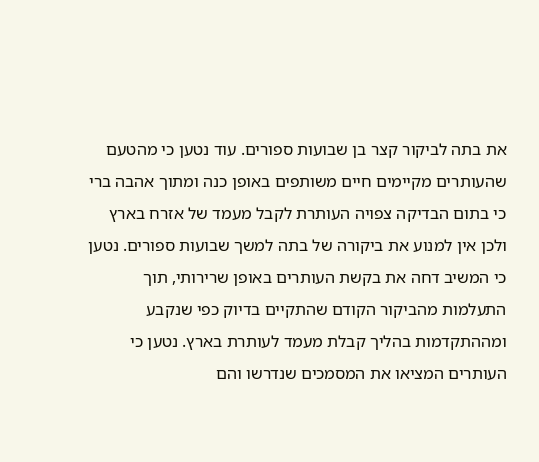את בתה לביקור קצר בן שבועות ספורים. עוד נטען כי מהטעם שהעותרים מקיימים חיים משותפים באופן כנה ומתוך אהבה ברי כי בתום הבדיקה צפויה העותרת לקבל מעמד של אזרח בארץ ולכן אין למנוע את ביקורה של בתה למשך שבועות ספורים. נטען כי המשיב דחה את בקשת העותרים באופן שרירותי, תוך התעלמות מהביקור הקודם שהתקיים בדיוק כפי שנקבע ומההתקדמות בהליך קבלת מעמד לעותרת בארץ. נטען כי העותרים המציאו את המסמכים שנדרשו והם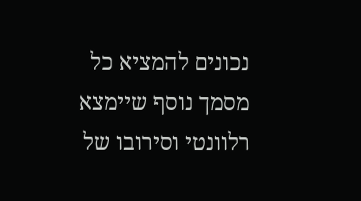נכונים להמציא כל מסמך נוסף שיימצא רלוונטי וסירובו של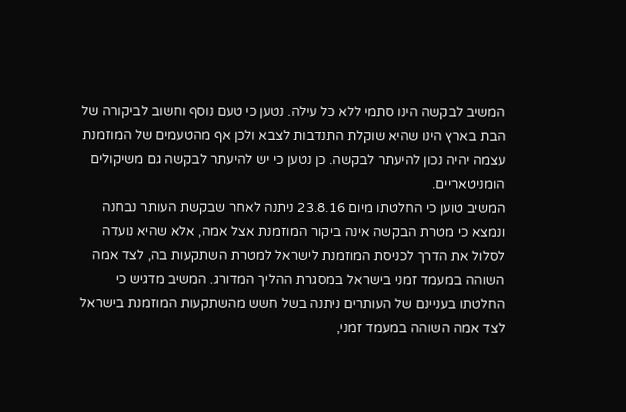המשיב לבקשה הינו סתמי ללא כל עילה. נטען כי טעם נוסף וחשוב לביקורה של הבת בארץ הינו שהיא שוקלת התנדבות לצבא ולכן אף מהטעמים של המוזמנת עצמה יהיה נכון להיעתר לבקשה. כן נטען כי יש להיעתר לבקשה גם משיקולים הומניטאריים.
המשיב טוען כי החלטתו מיום 23.8.16 ניתנה לאחר שבקשת העותר נבחנה ונמצא כי מטרת הבקשה אינה ביקור המוזמנת אצל אמה, אלא שהיא נועדה לסלול את הדרך לכניסת המוזמנת לישראל למטרת השתקעות בה, לצד אמה השוהה במעמד זמני בישראל במסגרת ההליך המדורג. המשיב מדגיש כי החלטתו בעניינם של העותרים ניתנה בשל חשש מהשתקעות המוזמנת בישראל לצד אמה השוהה במעמד זמני,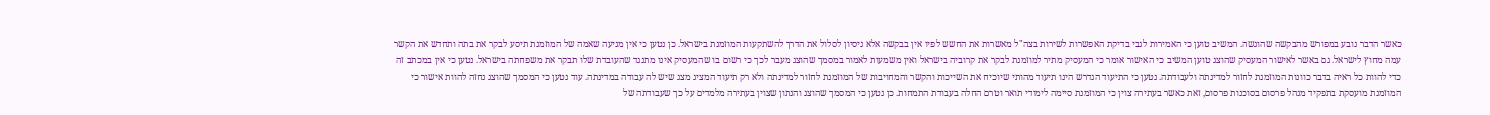כאשר הדבר נובע במפורש מהבקשה שהוגשה. המשיב טוען כי האמירות לגבי בדיקת האפשרות לשירות בצה"ל מאשרות את החשש לפיו אין בבקשה אלא ניסיון לסלול את הדרך להשתקעות המוזמנת בישראל. כן נטען כי אין מניעה שאמה של המוזמנת תיסע לבקר את בתה ותחדש את הקשר עמה מחוץ לישראל. גם באשר לאישור המעסיק שהוצג טוען המשיב כי האישור אומר כי המעסיק מתיר למוזמנת לבקר את קרוביה בישראל ואין משמעות לאמור במסמך שהוצג מעבר לכך כי רשום בו שהמעסיק אינו מתנגד שהעובדת שלו תבקר את משפחתה בישראל. נטען כי אין במכתב זה כדי להוות כל ראיה בדבר כוונות המוזמנת לחזור למדינתה ולעבודתה. נטען כי התיעוד הנדרש הינו תיעוד מהותי שיוכיח את השייכות והקשר והמחויבות של המוזמנת לחזור למדינתה ולא רק תיעוד המציג מצג שיש לה עבודה במדינתה. עוד נטען כי המסמך שהוצג נחזה להוות אישור כי המוזמנת מועסקת בתפקיד מנהל פרסום בסוכנות פרסום, זאת כאשר בעתירה צוין כי המוזמנת סיימה לימודי תואר וטרם החלה בעבודת התמחות. כן נטען כי המסמך שהוצג והנתון שצוין בעתירה מלמדים על כך שעבודתה של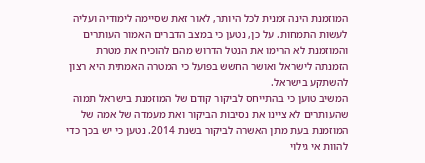המוזמנת הינה זמנית לכל היותר, לאור זאת שסיימה לימודיה ועליה לעשות התמחות. על כן, נטען כי במצב הדברים האמור העותרים והמוזמנת לא הרימו את הנטל הדרוש מהם להוכיח את מטרת הזמנתה לישראל ואושר החשש בפועל כי המטרה האמתית היא רצון להשתקע בישראל.
המשיב טוען כי בהתייחס לביקור קודם של המוזמנת בישראל תמוה שהעותרים לא ציינו את נסיבות הביקור ואת מעמדה של אמה של המוזמנת בעת מתן האשרה לביקור בשנת 2014. נטען כי יש בכך כדי להוות אי גילוי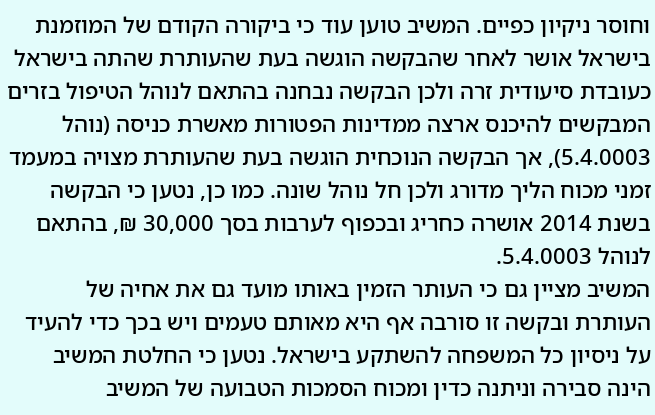וחוסר ניקיון כפיים. המשיב טוען עוד כי ביקורה הקודם של המוזמנת בישראל אושר לאחר שהבקשה הוגשה בעת שהעותרת שהתה בישראל כעובדת סיעודית זרה ולכן הבקשה נבחנה בהתאם לנוהל הטיפול בזרים המבקשים להיכנס ארצה ממדינות הפטורות מאשרת כניסה (נוהל 5.4.0003), אך הבקשה הנוכחית הוגשה בעת שהעותרת מצויה במעמד זמני מכוח הליך מדורג ולכן חל נוהל שונה. כמו כן, נטען כי הבקשה בשנת 2014 אושרה כחריג ובכפוף לערבות בסך 30,000 ₪, בהתאם לנוהל 5.4.0003.
המשיב מציין גם כי העותר הזמין באותו מועד גם את אחיה של העותרת ובקשה זו סורבה אף היא מאותם טעמים ויש בכך כדי להעיד על ניסיון כל המשפחה להשתקע בישראל. נטען כי החלטת המשיב הינה סבירה וניתנה כדין ומכוח הסמכות הטבועה של המשיב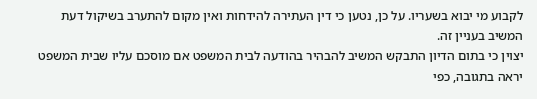לקבוע מי יבוא בשעריו. על כן, נטען כי דין העתירה להידחות ואין מקום להתערב בשיקול דעת המשיב בעניין זה.
יצוין כי בתום הדיון התבקש המשיב להבהיר בהודעה לבית המשפט אם מוסכם עליו שבית המשפט יראה בתגובה, כפי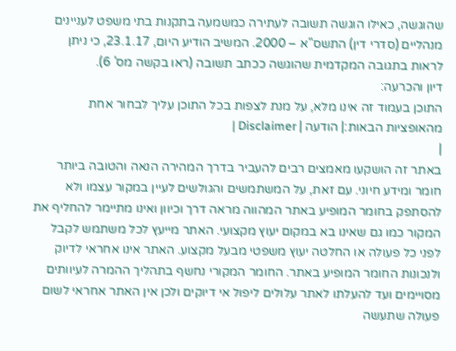שהוגשה, כאילו הוגשה תשובה לעתירה כמשמעה בתקנות בתי משפט לעניינים מנהליים (סדרי דין) התשס"א – 2000. המשיב הודיע היום, 23.1.17, כי ניתן לראות בתגובה המקדמית שהוגשה ככתב תשובה (ראו בקשה מס' 6).
דיון והכרעה:
התוכן בעמוד זה אינו מלא, על מנת לצפות בכל התוכן עליך לבחור אחת מהאופציות הבאות:| הודעה | Disclaimer |
|
באתר זה הושקעו מאמצים רבים להעביר בדרך המהירה הנאה והטובה ביותר חומר ומידע חיוני. עם זאת, על המשתמשים והגולשים לעיין במקור עצמו ולא להסתפק בחומר המופיע באתר המהווה מראה דרך וכיוון ואינו מתיימר להחליף את המקור כמו גם שאינו בא במקום יעוץ מקצועי. האתר מייעץ לכל משתמש לקבל לפני כל פעולה או החלטה יעוץ משפטי מבעל מקצוע. האתר אינו אחראי לדיוק ולנכונות החומר המופיע באתר. החומר המקורי נחשף בתהליך ההמרה לעיוותים מסויימים ועד להעלתו לאתר עלולים ליפול אי דיוקים ולכן אין האתר אחראי לשום פעולה שתעשה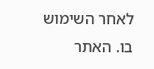לאחר השימוש בו. האתר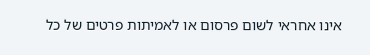אינו אחראי לשום פרסום או לאמיתות פרטים של כל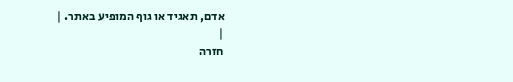אדם, תאגיד או גוף המופיע באתר. |
|
חזרה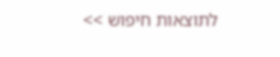לתוצאות חיפוש >>